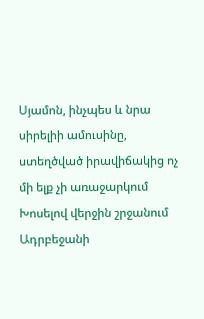Սյամոն, ինչպես և նրա սիրելիի ամուսինը, ստեղծված իրավիճակից ոչ մի ելք չի առաջարկում
Խոսելով վերջին շրջանում Ադրբեջանի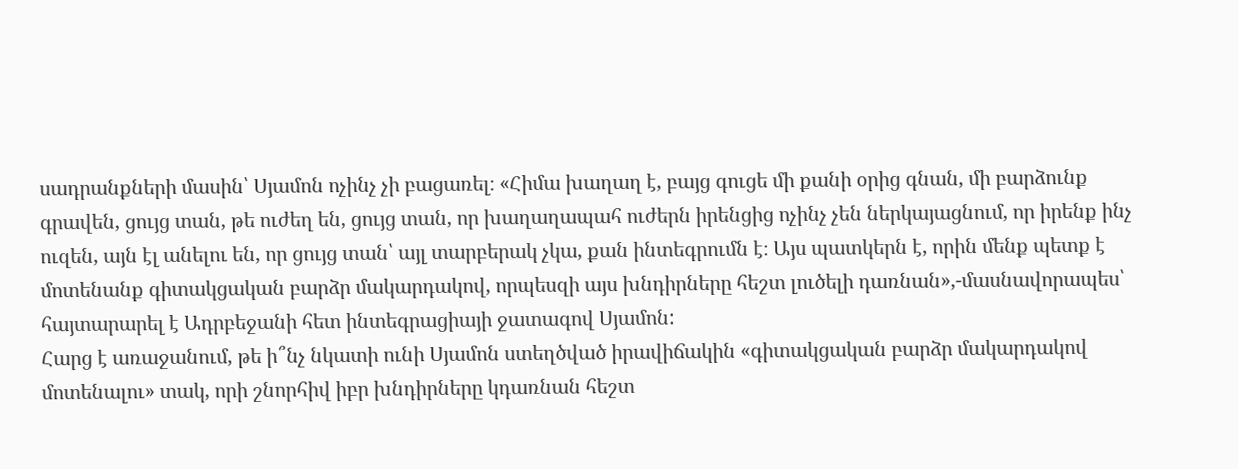սադրանքների մասին՝ Սյամոն ոչինչ չի բացառել։ «Հիմա խաղաղ է, բայց գուցե մի քանի օրից գնան, մի բարձունք գրավեն, ցույց տան, թե ուժեղ են, ցույց տան, որ խաղաղապահ ուժերն իրենցից ոչինչ չեն ներկայացնում, որ իրենք ինչ ուզեն, այն էլ անելու են, որ ցույց տան՝ այլ տարբերակ չկա, քան ինտեգրումն է։ Այս պատկերն է, որին մենք պետք է մոտենանք գիտակցական բարձր մակարդակով, որպեսզի այս խնդիրները հեշտ լուծելի դառնան»,-մասնավորապես՝ հայտարարել է Ադրբեջանի հետ ինտեգրացիայի ջատագով Սյամոն:
Հարց է առաջանում, թե ի՞նչ նկատի ունի Սյամոն ստեղծված իրավիճակին «գիտակցական բարձր մակարդակով մոտենալու» տակ, որի շնորհիվ իբր խնդիրները կդառնան հեշտ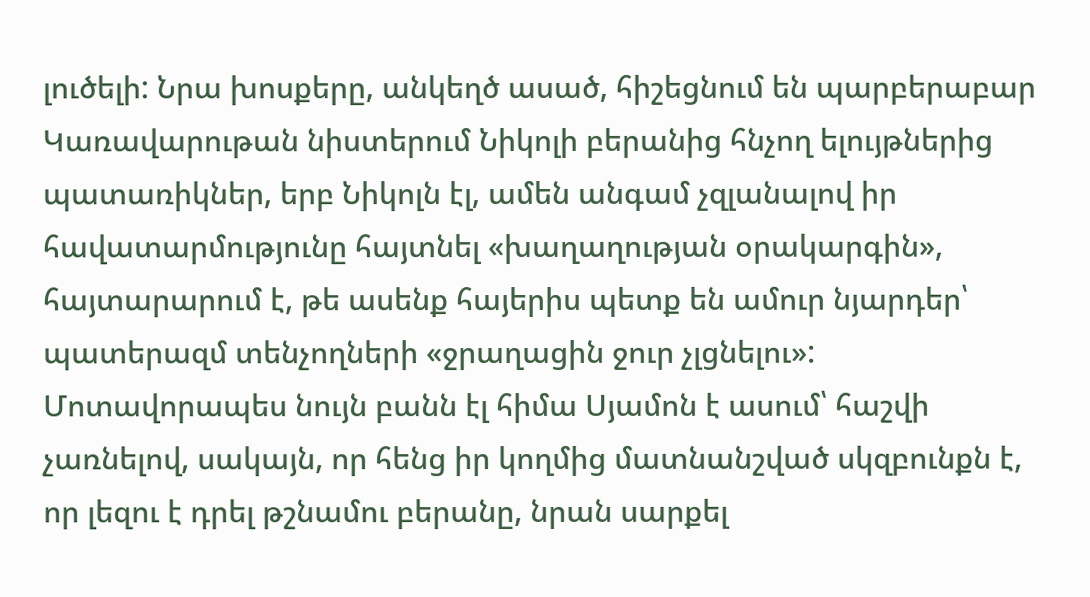լուծելի: Նրա խոսքերը, անկեղծ ասած, հիշեցնում են պարբերաբար Կառավարութան նիստերում Նիկոլի բերանից հնչող ելույթներից պատառիկներ, երբ Նիկոլն էլ, ամեն անգամ չզլանալով իր հավատարմությունը հայտնել «խաղաղության օրակարգին», հայտարարում է, թե ասենք հայերիս պետք են ամուր նյարդեր՝ պատերազմ տենչողների «ջրաղացին ջուր չլցնելու»: Մոտավորապես նույն բանն էլ հիմա Սյամոն է ասում՝ հաշվի չառնելով, սակայն, որ հենց իր կողմից մատնանշված սկզբունքն է, որ լեզու է դրել թշնամու բերանը, նրան սարքել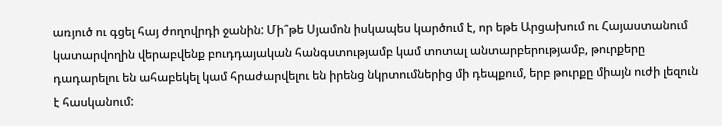առյուծ ու գցել հայ ժողովրդի ջանին: Մի՞թե Սյամոն իսկապես կարծում է, որ եթե Արցախում ու Հայաստանում կատարվողին վերաբվենք բուդդայական հանգստությամբ կամ տոտալ անտարբերությամբ, թուրքերը դադարելու են ահաբեկել կամ հրաժարվելու են իրենց նկրտումներից մի դեպքում, երբ թուրքը միայն ուժի լեզուն է հասկանում: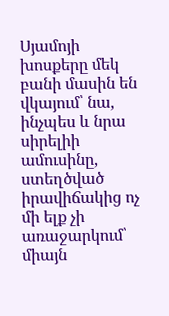Սյամոյի խոսքերը մեկ բանի մասին են վկայում՝ նա, ինչպես և նրա սիրելիի ամուսինը, ստեղծված իրավիճակից ոչ մի ելք չի առաջարկում՝ միայն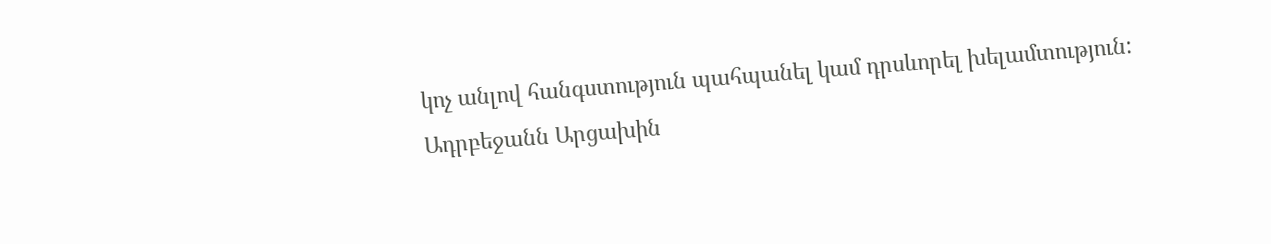կոչ անլով հանգստություն պահպանել կամ դրսևորել խելամտություն:
Ադրբեջանն Արցախին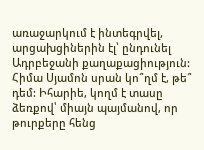առաջարկում է ինտեգրվել, արցախցիներին էլ՝ ընդունել Ադրբեջանի քաղաքացիություն: Հիմա Սյամոն սրան կո՞ղմ է, թե՞ դեմ: Իհարիե, կողմ է տասը ձեռքով՝ միայն պայմանով, որ թուրքերը հենց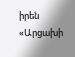իրեն «Արցախի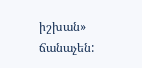իշխան» ճանաչեն: